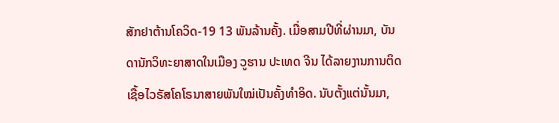ສັກຢາຕ້ານໂຄວິດ-19 13 ພັນລ້ານຄັ້ງ. ເມື່ອສາມປີທີ່ຜ່ານມາ, ບັນດານັກວິທະຍາສາດໃນເມືອງ ວູຮານ ປະເທດ ຈີນ ໄດ້ລາຍງານການຕິດເຊື້ອໄວຣັສໂຄໂຣນາສາຍພັນໃໝ່ເປັນຄັ້ງທຳອິດ. ນັບຕັ້ງແຕ່ນັ້ນມາ,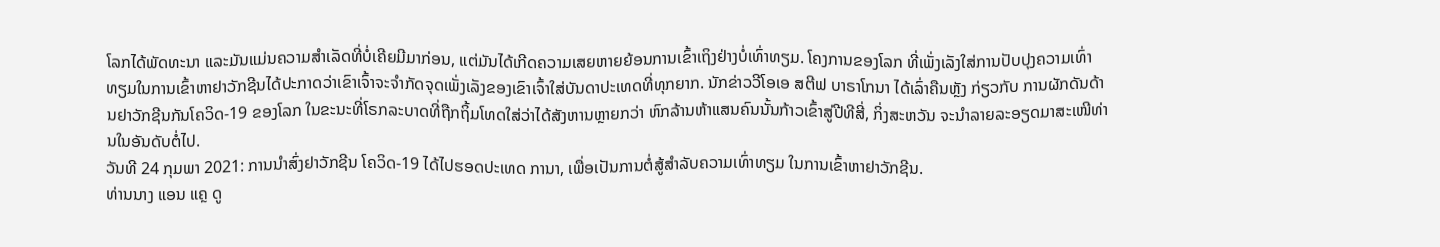ໂລກໄດ້ພັດທະນາ ແລະມັນແມ່ນຄວາມສຳເລັດທີ່ບໍ່ເຄີຍມີມາກ່ອນ, ແຕ່ມັນໄດ້ເກີດຄວາມເສຍຫາຍຍ້ອນການເຂົ້າເຖິງຢ່າງບໍ່ເທົ່າທຽມ. ໂຄງການຂອງໂລກ ທີ່ເພັ່ງເລັງໃສ່ການປັບປຸງຄວາມເທົ່າທຽມໃນການເຂົ້າຫາຢາວັກຊີນໄດ້ປະກາດວ່າເຂົາເຈົ້າຈະຈຳກັດຈຸດເພັ່ງເລັງຂອງເຂົາເຈົ້າໃສ່ບັນດາປະເທດທີ່ທຸກຍາກ. ນັກຂ່າວວີໂອເອ ສຕີຟ ບາຣາໂກນາ ໄດ້ເລົ່າຄືນຫຼັງ ກ່ຽວກັບ ການຜັກດັນດ້ານຢາວັກຊີນກັນໂຄວິດ-19 ຂອງໂລກ ໃນຂະນະທີ່ໂຣກລະບາດທີ່ຖືກຖິ້ມໂທດໃສ່ວ່າໄດ້ສັງຫານຫຼາຍກວ່າ ຫົກລ້ານຫ້າແສນຄົນນັ້ນກ້າວເຂົ້າສູ່ປີທີສີ່, ກິ່ງສະຫວັນ ຈະນຳລາຍລະອຽດມາສະເໜີທ່ານໃນອັນດັບຕໍ່ໄປ.
ວັນທີ 24 ກຸມພາ 2021: ການນຳສົ່ງຢາວັກຊີນ ໂຄວິດ-19 ໄດ້ໄປຮອດປະເທດ ການາ, ເພື່ອເປັນການຕໍ່ສູ້ສຳລັບຄວາມເທົ່າທຽມ ໃນການເຂົ້າຫາຢາວັກຊີນ.
ທ່ານນາງ ແອນ ແຄຼ ດູ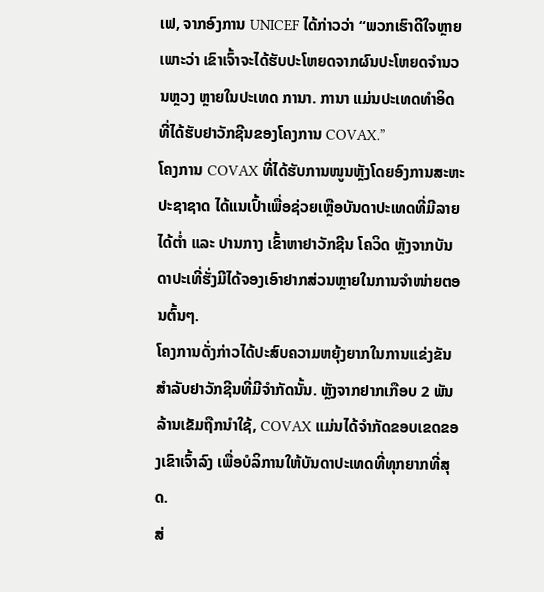ເຟ, ຈາກອົງການ UNICEF ໄດ້ກ່າວວ່າ “ພວກເຮົາດີໃຈຫຼາຍເພາະວ່າ ເຂົາເຈົ້າຈະໄດ້ຮັບປະໂຫຍດຈາກຜົນປະໂຫຍດຈຳນວນຫຼວງ ຫຼາຍໃນປະເທດ ການາ. ການາ ແມ່ນປະເທດທຳອິດ ທີ່ໄດ້ຮັບຢາວັກຊີນຂອງໂຄງການ COVAX.”
ໂຄງການ COVAX ທີ່ໄດ້ຮັບການໜູນຫຼັງໂດຍອົງການສະຫະປະຊາຊາດ ໄດ້ແນເປົ້າເພື່ອຊ່ວຍເຫຼືອບັນດາປະເທດທີ່ມີລາຍໄດ້ຕ່ຳ ແລະ ປານກາງ ເຂົ້າຫາຢາວັກຊີນ ໂຄວິດ ຫຼັງຈາກບັນດາປະເທີ່ຮັ່ງມີໄດ້ຈອງເອົາຢາກສ່ວນຫຼາຍໃນການຈຳໜ່າຍຕອນຕົ້ນໆ.
ໂຄງການດັ່ງກ່າວໄດ້ປະສົບຄວາມຫຍຸ້ງຍາກໃນການແຂ່ງຂັນສຳລັບຢາວັກຊີນທີ່ມີຈຳກັດນັ້ນ. ຫຼັງຈາກຢາກເກືອບ 2 ພັນລ້ານເຂັມຖືກນຳໃຊ້, COVAX ແມ່ນໄດ້ຈຳກັດຂອບເຂດຂອງເຂົາເຈົ້າລົງ ເພື່ອບໍລິການໃຫ້ບັນດາປະເທດທີ່ທຸກຍາກທີ່ສຸດ.
ສ່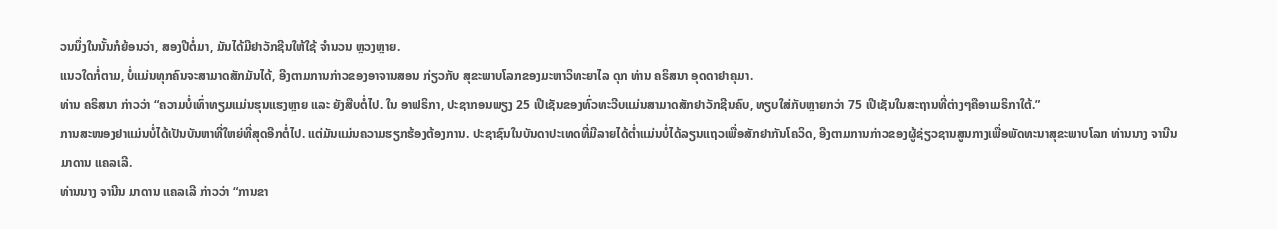ວນນຶ່ງໃນນັ້ນກໍຍ້ອນວ່າ, ສອງປີຕໍ່ມາ, ມັນໄດ້ມີຢາວັກຊີນໃຫ້ໃຊ້ ຈຳນວນ ຫຼວງຫຼາຍ.
ແນວໃດກໍ່ຕາມ, ບໍ່ແມ່ນທຸກຄົນຈະສາມາດສັກມັນໄດ້, ອີງຕາມການກ່າວຂອງອາຈານສອນ ກ່ຽວກັບ ສຸຂະພາບໂລກຂອງມະຫາວິທະຍາໄລ ດຸກ ທ່ານ ຄຣິສນາ ອຸດດາຢາຄຸມາ.
ທ່ານ ຄຣິສນາ ກ່າວວ່າ “ຄວາມບໍ່ເທົ່າທຽມແມ່ນຮຸນແຮງຫຼາຍ ແລະ ຍັງສືບຕໍ່ໄປ. ໃນ ອາຟຣິກາ, ປະຊາກອນພຽງ 25 ເປີເຊັນຂອງທົ່ວທະວີບແມ່ນສາມາດສັກຢາວັກຊີນຄົບ, ທຽບໃສ່ກັບຫຼາຍກວ່າ 75 ເປີເຊັນໃນສະຖານທີ່ຕ່າງໆຄືອາເມຣິກາໃຕ້.”
ການສະໜອງຢາແມ່ນບໍ່ໄດ້ເປັນບັນຫາທີ່ໃຫຍ່ທີ່ສຸດອີກຕໍ່ໄປ. ແຕ່ມັນແມ່ນຄວາມຮຽກຮ້ອງຕ້ອງການ. ປະຊາຊົນໃນບັນດາປະເທດທີ່ມີລາຍໄດ້ຕ່ຳແມ່ນບໍ່ໄດ້ລຽນແຖວເພື່ອສັກຢາກັນໂຄວິດ, ອີງຕາມການກ່າວຂອງຜູ້ຊ່ຽວຊານສູນກາງເພື່ອພັດທະນາສຸຂະພາບໂລກ ທ່ານນາງ ຈານີນ ມາດານ ແຄລເລີ.
ທ່ານນາງ ຈານີນ ມາດານ ແຄລເລີ ກ່າວວ່າ “ການຂາ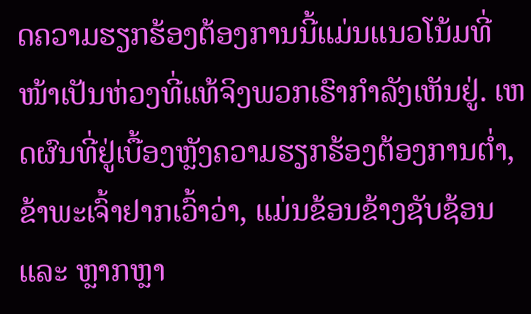ດຄວາມຮຽກຮ້ອງຕ້ອງການນີ້ແມ່ນແນວໂນ້ມທີ່ໜ້າເປັນຫ່ວງທີ່ແທ້ຈິງພວກເຮົາກຳລັງເຫັນຢູ່. ເຫດຜົນທີ່ຢູ່ເບື້ອງຫຼັງຄວາມຮຽກຮ້ອງຕ້ອງການຕ່ຳ, ຂ້າພະເຈົ້າຢາກເວົ້າວ່າ, ແມ່ນຂ້ອນຂ້າງຊັບຊ້ອນ ແລະ ຫຼາກຫຼາ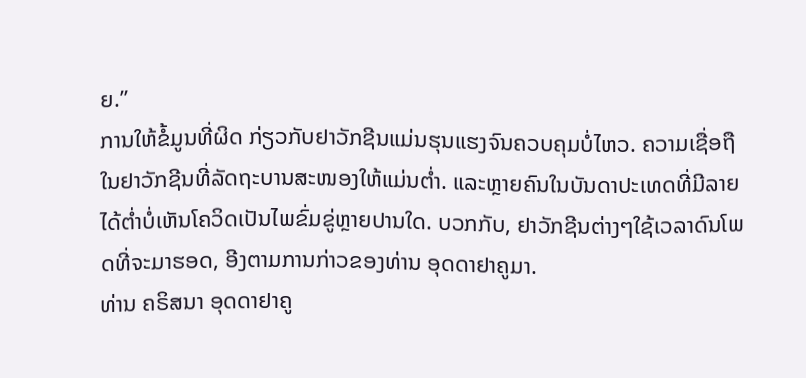ຍ.”
ການໃຫ້ຂໍ້ມູນທີ່ຜິດ ກ່ຽວກັບຢາວັກຊີນແມ່ນຮຸນແຮງຈົນຄວບຄຸມບໍ່ໄຫວ. ຄວາມເຊື່ອຖືໃນຢາວັກຊີນທີ່ລັດຖະບານສະໜອງໃຫ້ແມ່ນຕ່ຳ. ແລະຫຼາຍຄົນໃນບັນດາປະເທດທີ່ມີລາຍໄດ້ຕ່ຳບໍ່ເຫັນໂຄວິດເປັນໄພຂົ່ມຂູ່ຫຼາຍປານໃດ. ບວກກັບ, ຢາວັກຊີນຕ່າງໆໃຊ້ເວລາດົນໂພດທີ່ຈະມາຮອດ, ອີງຕາມການກ່າວຂອງທ່ານ ອຸດດາຢາຄູມາ.
ທ່ານ ຄຣິສນາ ອຸດດາຢາຄູ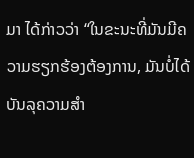ມາ ໄດ້ກ່າວວ່າ “ໃນຂະນະທີ່ມັນມີຄວາມຮຽກຮ້ອງຕ້ອງການ, ມັນບໍ່ໄດ້ບັນລຸຄວາມສຳ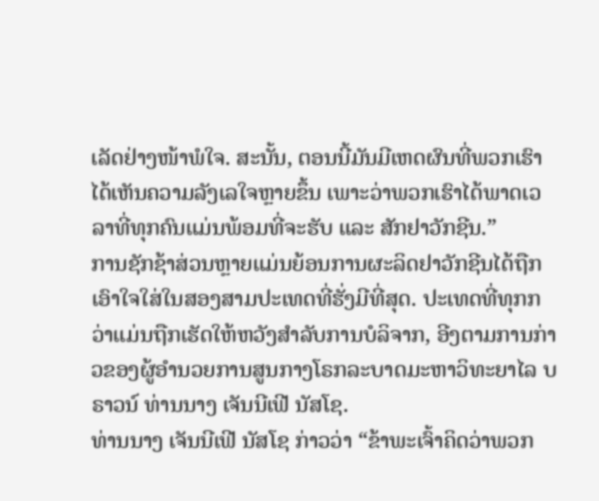ເລັດຢ່າງໜ້າພໍໃຈ. ສະນັ້ນ, ຕອນນີ້ມັນມີເຫດຜົນທີ່ພວກເຮົາໄດ້ເຫັນຄວາມລັງເລໃຈຫຼາຍຂຶ້ນ ເພາະວ່າພວກເຮົາໄດ້ພາດເວລາທີ່ທຸກຄົນແມ່ນພ້ອມທີ່ຈະຮັບ ແລະ ສັກຢາວັກຊີນ.”
ການຊັກຊ້າສ່ວນຫຼາຍແມ່ນຍ້ອນການຜະລິດຢາວັກຊີນໄດ້ຖືກເອົາໃຈໃສ່ໃນສອງສາມປະເທດທີ່ຮັ່ງມີທີ່ສຸດ. ປະເທດທີ່ທຸກກວ່າແມ່ນຖືກເຮັດໃຫ້ຫວັງສຳລັບການບໍລິຈາກ, ອີງຕາມການກ່າວຂອງຜູ້ອຳນວຍການສູນກາງໂຣກລະບາດມະຫາວິທະຍາໄລ ບຣາວນ໌ ທ່ານນາງ ເຈັນນີເຟີ ນັສໂຊ.
ທ່ານນາງ ເຈັນນີເຟີ ນັສໂຊ ກ່າວວ່າ “ຂ້າພະເຈົ້າຄິດວ່າພວກ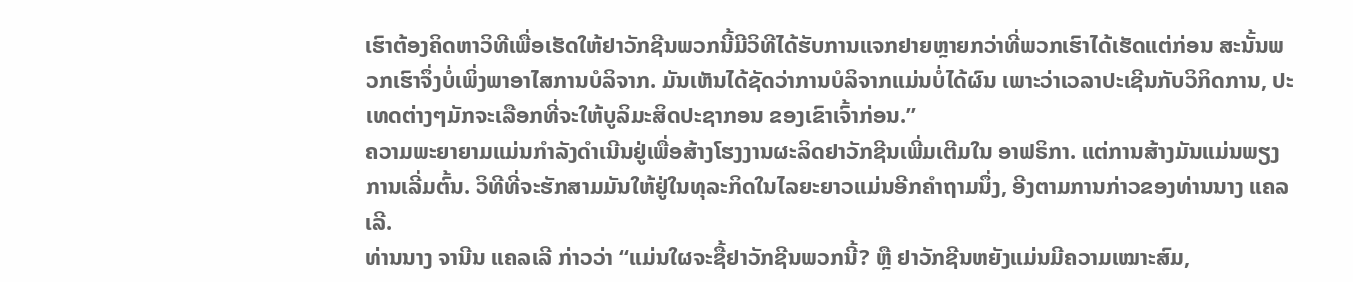ເຮົາຕ້ອງຄິດຫາວິທີເພື່ອເຮັດໃຫ້ຢາວັກຊີນພວກນີ້ມີວິທີໄດ້ຮັບການແຈກຢາຍຫຼາຍກວ່າທີ່ພວກເຮົາໄດ້ເຮັດແຕ່ກ່ອນ ສະນັ້ນພວກເຮົາຈຶ່ງບໍ່ເພິ່ງພາອາໄສການບໍລິຈາກ. ມັນເຫັນໄດ້ຊັດວ່າການບໍລິຈາກແມ່ນບໍ່ໄດ້ຜົນ ເພາະວ່າເວລາປະເຊີນກັບວິກິດການ, ປະເທດຕ່າງໆມັກຈະເລືອກທີ່ຈະໃຫ້ບູລິມະສິດປະຊາກອນ ຂອງເຂົາເຈົ້າກ່ອນ.”
ຄວາມພະຍາຍາມແມ່ນກຳລັງດຳເນີນຢູ່ເພື່ອສ້າງໂຮງງານຜະລິດຢາວັກຊີນເພີ່ມເຕີມໃນ ອາຟຣິກາ. ແຕ່ການສ້າງມັນແມ່ນພຽງການເລີ່ມຕົ້ນ. ວິທີທີ່ຈະຮັກສາມມັນໃຫ້ຢູ່ໃນທຸລະກິດໃນໄລຍະຍາວແມ່ນອີກຄຳຖາມນຶ່ງ, ອີງຕາມການກ່າວຂອງທ່ານນາງ ແຄລເລີ.
ທ່ານນາງ ຈານີນ ແຄລເລີ ກ່າວວ່າ “ແມ່ນໃຜຈະຊື້ຢາວັກຊີນພວກນີ້? ຫຼື ຢາວັກຊີນຫຍັງແມ່ນມີຄວາມເໝາະສົມ,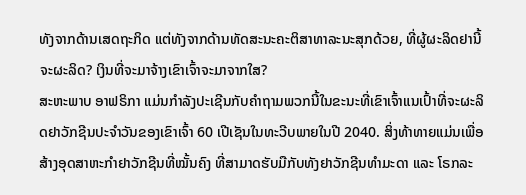ທັງຈາກດ້ານເສດຖະກິດ ແຕ່ທັງຈາກດ້ານທັດສະນະຄະຕິສາທາລະນະສຸກດ້ວຍ, ທີ່ຜູ້ຜະລິດຢານີ້ຈະຜະລິດ? ເງິນທີ່ຈະມາຈ້າງເຂົາເຈົ້າຈະມາຈາກໃສ?
ສະຫະພາບ ອາຟຣິກາ ແມ່ນກຳລັງປະເຊີນກັບຄຳຖາມພວກນີ້ໃນຂະນະທີ່ເຂົາເຈົ້າແນເປົ້າທີ່ຈະຜະລິດຢາວັກຊີນປະຈຳວັນຂອງເຂົາເຈົ້າ 60 ເປີເຊັນໃນທະວີບພາຍໃນປີ 2040. ສິ່ງທ້າທາຍແມ່ນເພື່ອສ້າງອຸດສາຫະກຳຢາວັກຊີນທີ່ໝັ້ນຄົງ ທີ່ສາມາດຮັບມືກັບທັງຢາວັກຊີນທຳມະດາ ແລະ ໂຣກລະ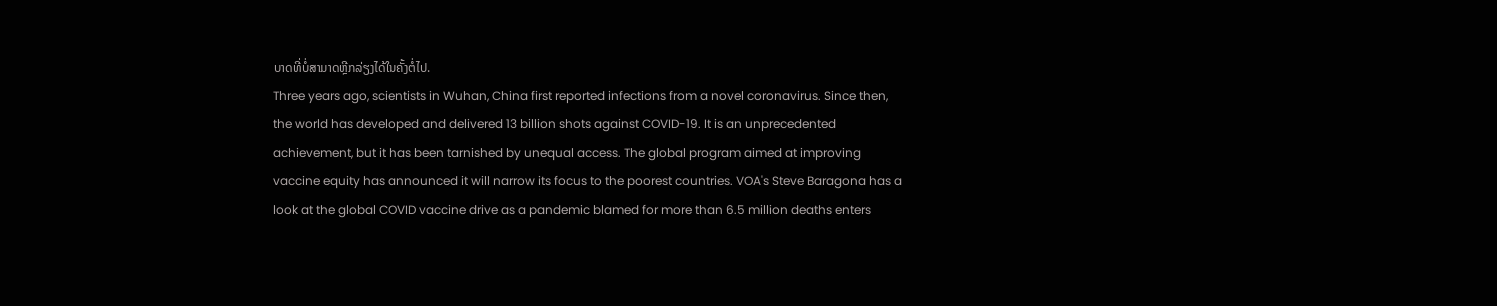ບາດທີ່ບໍ່ສາມາດຫຼີກລ່ຽງໄດ້ໃນຄັ້ງຕໍ່ໄປ.
Three years ago, scientists in Wuhan, China first reported infections from a novel coronavirus. Since then, the world has developed and delivered 13 billion shots against COVID-19. It is an unprecedented achievement, but it has been tarnished by unequal access. The global program aimed at improving vaccine equity has announced it will narrow its focus to the poorest countries. VOA's Steve Baragona has a look at the global COVID vaccine drive as a pandemic blamed for more than 6.5 million deaths enters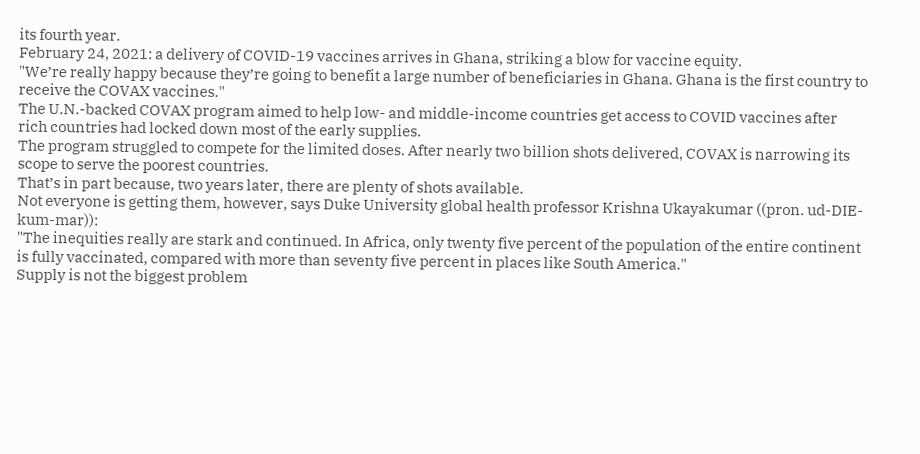its fourth year.
February 24, 2021: a delivery of COVID-19 vaccines arrives in Ghana, striking a blow for vaccine equity.
"We’re really happy because they’re going to benefit a large number of beneficiaries in Ghana. Ghana is the first country to receive the COVAX vaccines."
The U.N.-backed COVAX program aimed to help low- and middle-income countries get access to COVID vaccines after rich countries had locked down most of the early supplies.
The program struggled to compete for the limited doses. After nearly two billion shots delivered, COVAX is narrowing its scope to serve the poorest countries.
That’s in part because, two years later, there are plenty of shots available.
Not everyone is getting them, however, says Duke University global health professor Krishna Ukayakumar ((pron. ud-DIE-kum-mar)):
"The inequities really are stark and continued. In Africa, only twenty five percent of the population of the entire continent is fully vaccinated, compared with more than seventy five percent in places like South America."
Supply is not the biggest problem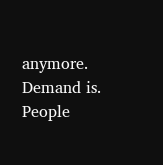anymore. Demand is. People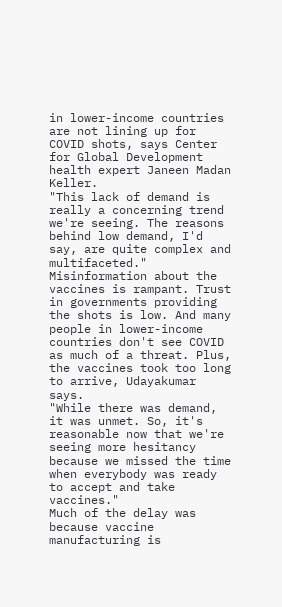in lower-income countries are not lining up for COVID shots, says Center for Global Development health expert Janeen Madan Keller.
"This lack of demand is really a concerning trend we're seeing. The reasons behind low demand, I'd say, are quite complex and multifaceted."
Misinformation about the vaccines is rampant. Trust in governments providing the shots is low. And many people in lower-income countries don't see COVID as much of a threat. Plus, the vaccines took too long to arrive, Udayakumar says.
"While there was demand, it was unmet. So, it's reasonable now that we're seeing more hesitancy because we missed the time when everybody was ready to accept and take vaccines."
Much of the delay was because vaccine manufacturing is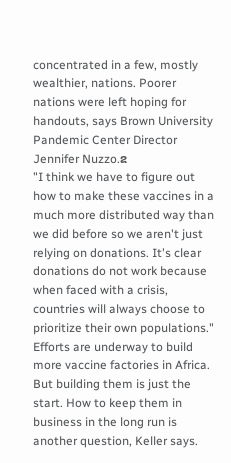concentrated in a few, mostly wealthier, nations. Poorer nations were left hoping for handouts, says Brown University Pandemic Center Director Jennifer Nuzzo.ຂ
"I think we have to figure out how to make these vaccines in a much more distributed way than we did before so we aren't just relying on donations. It's clear donations do not work because when faced with a crisis, countries will always choose to prioritize their own populations."
Efforts are underway to build more vaccine factories in Africa. But building them is just the start. How to keep them in business in the long run is another question, Keller says.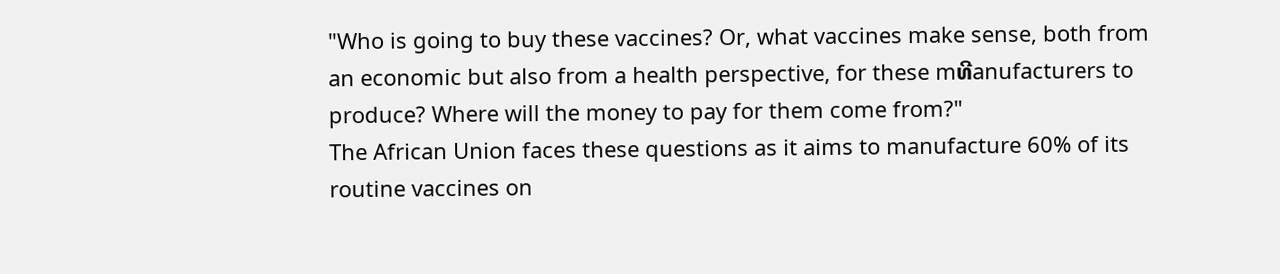"Who is going to buy these vaccines? Or, what vaccines make sense, both from an economic but also from a health perspective, for these mທີanufacturers to produce? Where will the money to pay for them come from?"
The African Union faces these questions as it aims to manufacture 60% of its routine vaccines on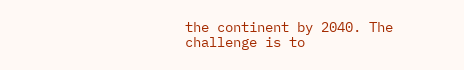the continent by 2040. The challenge is to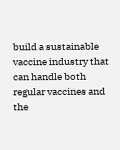build a sustainable vaccine industry that can handle both regular vaccines and the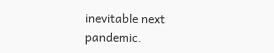inevitable next pandemic.